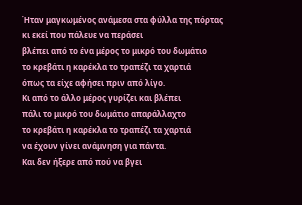Ήταν μαγκωμένος ανάμεσα στα φύλλα της πόρτας
κι εκεί που πάλευε να περάσει
βλέπει από το ένα μέρος το μικρό του δωμάτιο
το κρεβάτι η καρέκλα το τραπέζι τα χαρτιά
όπως τα είχε αφήσει πριν από λίγο.
Κι από το άλλο μέρος γυρίζει και βλέπει
πάλι το μικρό του δωμάτιο απαράλλαχτο
το κρεβάτι η καρέκλα το τραπέζι τα χαρτιά
να έχουν γίνει ανάμνηση για πάντα.
Και δεν ήξερε από πού να βγει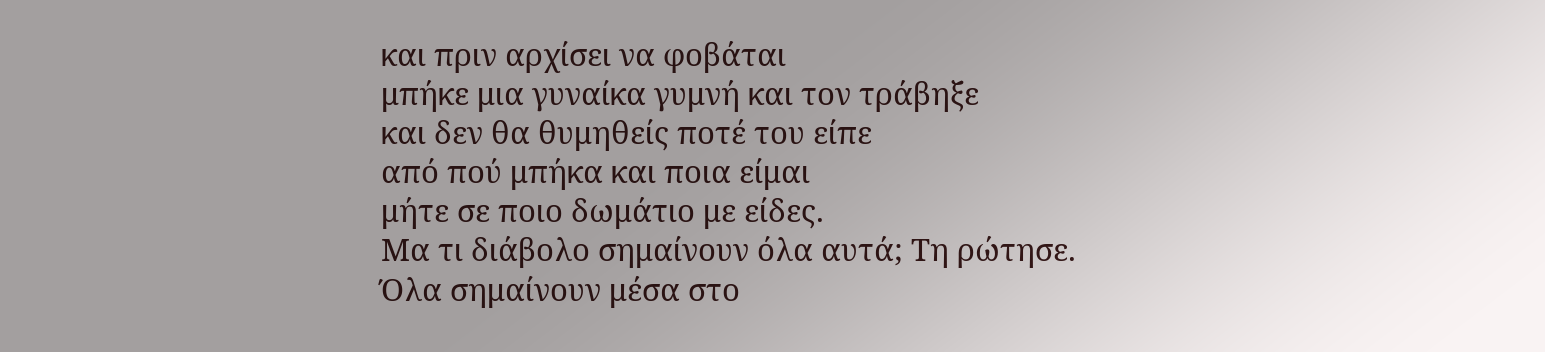και πριν αρχίσει να φοβάται
μπήκε μια γυναίκα γυμνή και τον τράβηξε
και δεν θα θυμηθείς ποτέ του είπε
από πού μπήκα και ποια είμαι
μήτε σε ποιο δωμάτιο με είδες.
Μα τι διάβολο σημαίνουν όλα αυτά; Τη ρώτησε.
Όλα σημαίνουν μέσα στο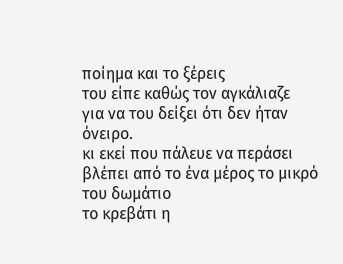ποίημα και το ξέρεις
του είπε καθώς τον αγκάλιαζε
για να του δείξει ότι δεν ήταν όνειρο.
κι εκεί που πάλευε να περάσει
βλέπει από το ένα μέρος το μικρό του δωμάτιο
το κρεβάτι η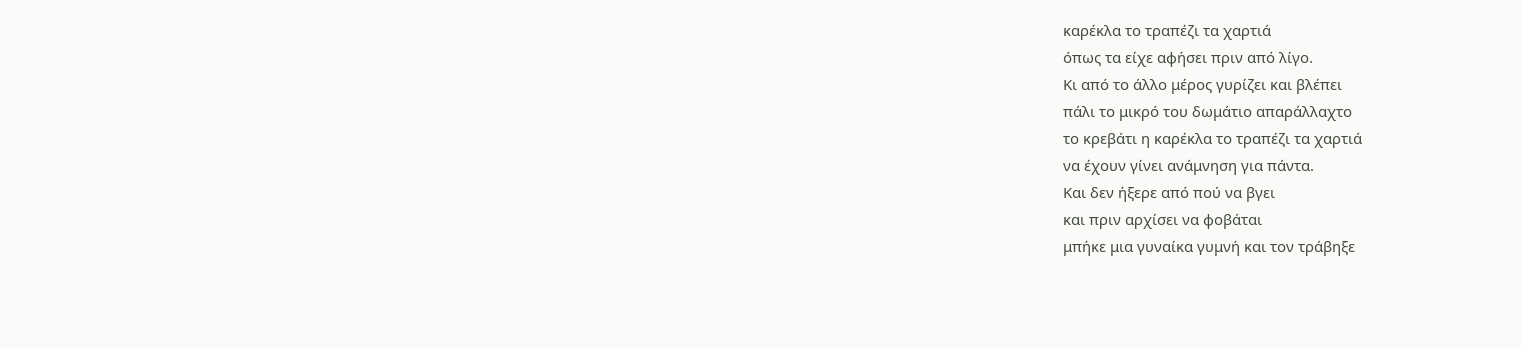καρέκλα το τραπέζι τα χαρτιά
όπως τα είχε αφήσει πριν από λίγο.
Κι από το άλλο μέρος γυρίζει και βλέπει
πάλι το μικρό του δωμάτιο απαράλλαχτο
το κρεβάτι η καρέκλα το τραπέζι τα χαρτιά
να έχουν γίνει ανάμνηση για πάντα.
Και δεν ήξερε από πού να βγει
και πριν αρχίσει να φοβάται
μπήκε μια γυναίκα γυμνή και τον τράβηξε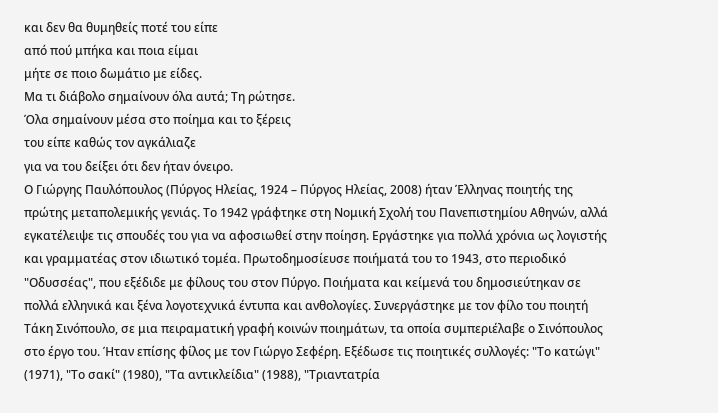και δεν θα θυμηθείς ποτέ του είπε
από πού μπήκα και ποια είμαι
μήτε σε ποιο δωμάτιο με είδες.
Μα τι διάβολο σημαίνουν όλα αυτά; Τη ρώτησε.
Όλα σημαίνουν μέσα στο ποίημα και το ξέρεις
του είπε καθώς τον αγκάλιαζε
για να του δείξει ότι δεν ήταν όνειρο.
Ο Γιώργης Παυλόπουλος (Πύργος Ηλείας, 1924 – Πύργος Ηλείας, 2008) ήταν Έλληνας ποιητής της πρώτης μεταπολεμικής γενιάς. Το 1942 γράφτηκε στη Νομική Σχολή του Πανεπιστημίου Αθηνών, αλλά εγκατέλειψε τις σπουδές του για να αφοσιωθεί στην ποίηση. Εργάστηκε για πολλά χρόνια ως λογιστής και γραμματέας στον ιδιωτικό τομέα. Πρωτοδημοσίευσε ποιήματά του το 1943, στο περιοδικό "Οδυσσέας", που εξέδιδε με φίλους του στον Πύργο. Ποιήματα και κείμενά του δημοσιεύτηκαν σε πολλά ελληνικά και ξένα λογοτεχνικά έντυπα και ανθολογίες. Συνεργάστηκε με τον φίλο του ποιητή Τάκη Σινόπουλο, σε μια πειραματική γραφή κοινών ποιημάτων, τα οποία συμπεριέλαβε ο Σινόπουλος στο έργο του. Ήταν επίσης φίλος με τον Γιώργο Σεφέρη. Εξέδωσε τις ποιητικές συλλογές: "Το κατώγι" (1971), "Το σακί" (1980), "Τα αντικλείδια" (1988), "Τριαντατρία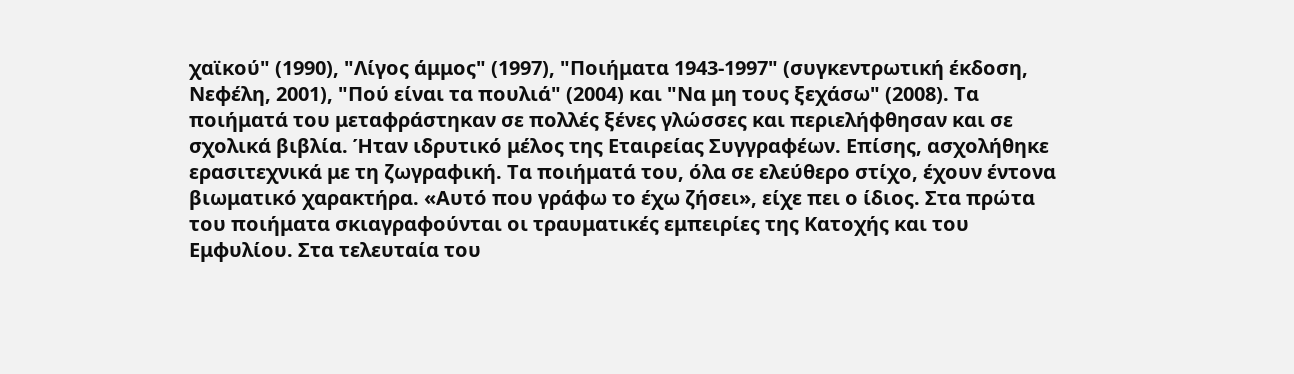χαϊκού" (1990), "Λίγος άμμος" (1997), "Ποιήματα 1943-1997" (συγκεντρωτική έκδοση, Νεφέλη, 2001), "Πού είναι τα πουλιά" (2004) και "Να μη τους ξεχάσω" (2008). Τα ποιήματά του μεταφράστηκαν σε πολλές ξένες γλώσσες και περιελήφθησαν και σε σχολικά βιβλία. Ήταν ιδρυτικό μέλος της Εταιρείας Συγγραφέων. Επίσης, ασχολήθηκε ερασιτεχνικά με τη ζωγραφική. Τα ποιήματά του, όλα σε ελεύθερο στίχο, έχουν έντονα βιωματικό χαρακτήρα. «Αυτό που γράφω το έχω ζήσει», είχε πει ο ίδιος. Στα πρώτα του ποιήματα σκιαγραφούνται οι τραυματικές εμπειρίες της Κατοχής και του Εμφυλίου. Στα τελευταία του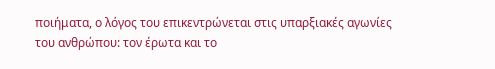ποιήματα, ο λόγος του επικεντρώνεται στις υπαρξιακές αγωνίες του ανθρώπου: τον έρωτα και το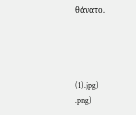θάνατο.




(1).jpg)
.png)